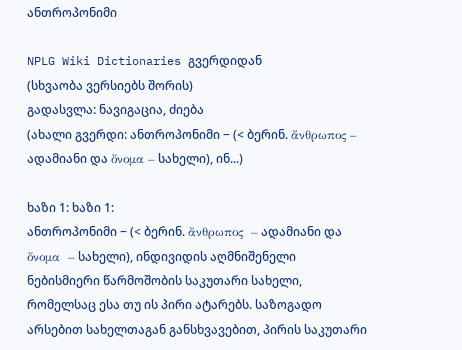ანთროპონიმი

NPLG Wiki Dictionaries გვერდიდან
(სხვაობა ვერსიებს შორის)
გადასვლა: ნავიგაცია, ძიება
(ახალი გვერდი: ანთროპონიმი − (< ბერინ. ἄνθρωπος – ადამიანი და ὄνομα – სახელი), ინ...)

ხაზი 1: ხაზი 1:
ანთროპონიმი − (< ბერინ. ἄνθρωπος  – ადამიანი და ὄνομα  – სახელი), ინდივიდის აღმნიშენელი ნებისმიერი წარმოშობის საკუთარი სახელი, რომელსაც ესა თუ ის პირი ატარებს. საზოგადო არსებით სახელთაგან განსხვავებით, პირის საკუთარი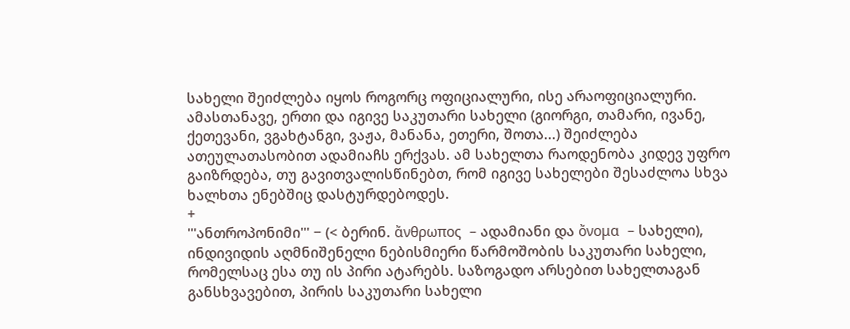სახელი შეიძლება იყოს როგორც ოფიციალური, ისე არაოფიციალური. ამასთანავე, ერთი და იგივე საკუთარი სახელი (გიორგი, თამარი, ივანე, ქეთევანი, ვგახტანგი, ვაჟა, მანანა, ეთერი, შოთა...) შეიძლება ათეულათასობით ადამიაჩს ერქვას. ამ სახელთა რაოდენობა კიდევ უფრო გაიზრდება, თუ გავითვალისწინებთ, რომ იგივე სახელები შესაძლოა სხვა ხალხთა ენებშიც დასტურდებოდეს.
+
'''ანთროპონიმი''' − (< ბერინ. ἄνθρωπος  – ადამიანი და ὄνομα  – სახელი), ინდივიდის აღმნიშენელი ნებისმიერი წარმოშობის საკუთარი სახელი, რომელსაც ესა თუ ის პირი ატარებს. საზოგადო არსებით სახელთაგან განსხვავებით, პირის საკუთარი სახელი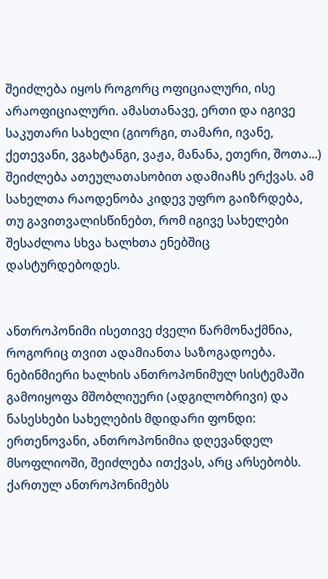შეიძლება იყოს როგორც ოფიციალური, ისე არაოფიციალური. ამასთანავე, ერთი და იგივე საკუთარი სახელი (გიორგი, თამარი, ივანე, ქეთევანი, ვგახტანგი, ვაჟა, მანანა, ეთერი, შოთა...) შეიძლება ათეულათასობით ადამიაჩს ერქვას. ამ სახელთა რაოდენობა კიდევ უფრო გაიზრდება, თუ გავითვალისწინებთ, რომ იგივე სახელები შესაძლოა სხვა ხალხთა ენებშიც დასტურდებოდეს.


ანთროპონიმი ისეთივე ძველი წარმონაქმნია, როგორიც თვით ადამიანთა საზოგადოება. ნებინმიერი ხალხის ანთროპონიმულ სისტემაში გამოიყოფა მშობლიუერი (ადგილობრივი) და ნასესხები სახელების მდიდარი ფონდი: ერთენოვანი, ანთროპონიმია დღევანდელ მსოფლიოში, შეიძლება ითქვას, არც არსებობს. ქართულ ანთროპონიმებს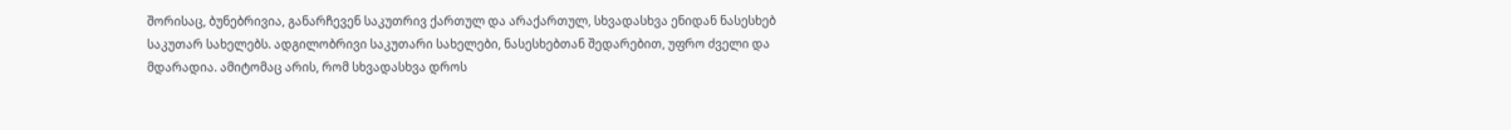შორისაც, ბუნებრივია, განარჩევენ საკუთრივ ქართულ და არაქართულ, სხვადასხვა ენიდან ნასესხებ საკუთარ სახელებს. ადგილობრივი საკუთარი სახელები, ნასესხებთან შედარებით, უფრო ძველი და მდარადია. ამიტომაც არის, რომ სხვადასხვა დროს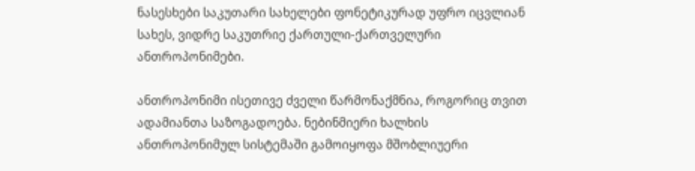ნასესხები საკუთარი სახელები ფონეტიკურად უფრო იცვლიან სახეს, ვიდრე საკუთრიე ქართული-ქართველური ანთროპონიმები.

ანთროპონიმი ისეთივე ძველი წარმონაქმნია, როგორიც თვით ადამიანთა საზოგადოება. ნებინმიერი ხალხის ანთროპონიმულ სისტემაში გამოიყოფა მშობლიუერი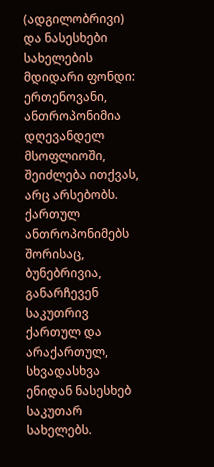(ადგილობრივი) და ნასესხები სახელების მდიდარი ფონდი: ერთენოვანი, ანთროპონიმია დღევანდელ მსოფლიოში, შეიძლება ითქვას, არც არსებობს. ქართულ ანთროპონიმებს შორისაც, ბუნებრივია, განარჩევენ საკუთრივ ქართულ და არაქართულ, სხვადასხვა ენიდან ნასესხებ საკუთარ სახელებს.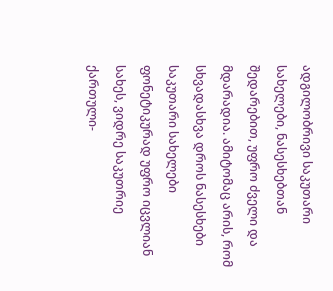ადგილობრივი საკუთარი სახელები, ნასესხებთან შედარებით, უფრო ძველი და მდარადია. ამიტომაც არის, რომ სხვადასხვა დროს ნასესხები საკუთარი სახელები ფონეტიკურად უფრო იცვლიან სახეს, ვიდრე საკუთრიე ქართული-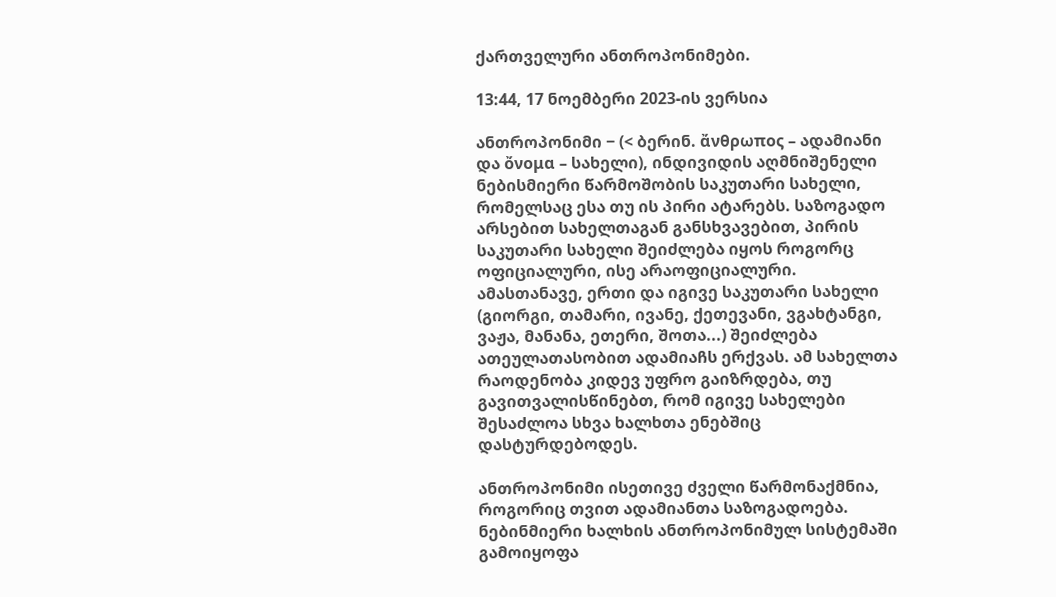ქართველური ანთროპონიმები.

13:44, 17 ნოემბერი 2023-ის ვერსია

ანთროპონიმი − (< ბერინ. ἄνθρωπος – ადამიანი და ὄνομα – სახელი), ინდივიდის აღმნიშენელი ნებისმიერი წარმოშობის საკუთარი სახელი, რომელსაც ესა თუ ის პირი ატარებს. საზოგადო არსებით სახელთაგან განსხვავებით, პირის საკუთარი სახელი შეიძლება იყოს როგორც ოფიციალური, ისე არაოფიციალური. ამასთანავე, ერთი და იგივე საკუთარი სახელი (გიორგი, თამარი, ივანე, ქეთევანი, ვგახტანგი, ვაჟა, მანანა, ეთერი, შოთა...) შეიძლება ათეულათასობით ადამიაჩს ერქვას. ამ სახელთა რაოდენობა კიდევ უფრო გაიზრდება, თუ გავითვალისწინებთ, რომ იგივე სახელები შესაძლოა სხვა ხალხთა ენებშიც დასტურდებოდეს.

ანთროპონიმი ისეთივე ძველი წარმონაქმნია, როგორიც თვით ადამიანთა საზოგადოება. ნებინმიერი ხალხის ანთროპონიმულ სისტემაში გამოიყოფა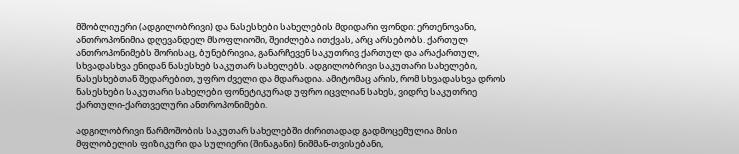მშობლიუერი (ადგილობრივი) და ნასესხები სახელების მდიდარი ფონდი: ერთენოვანი, ანთროპონიმია დღევანდელ მსოფლიოში, შეიძლება ითქვას, არც არსებობს. ქართულ ანთროპონიმებს შორისაც, ბუნებრივია, განარჩევენ საკუთრივ ქართულ და არაქართულ, სხვადასხვა ენიდან ნასესხებ საკუთარ სახელებს. ადგილობრივი საკუთარი სახელები, ნასესხებთან შედარებით, უფრო ძველი და მდარადია. ამიტომაც არის, რომ სხვადასხვა დროს ნასესხები საკუთარი სახელები ფონეტიკურად უფრო იცვლიან სახეს, ვიდრე საკუთრიე ქართული-ქართველური ანთროპონიმები.

ადგილობრივი წარმოშობის საკუთარ სახელებში ძირითადად გადმოცემულია მისი მფლობელის ფიზიკური და სულიერი (შინაგანი) ნიშმან-თვისებანი,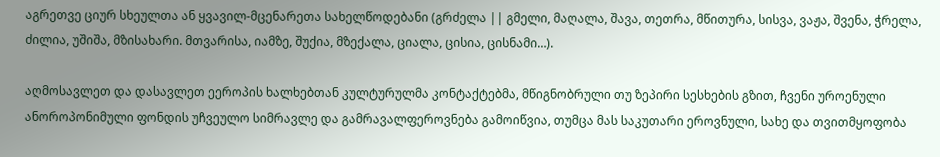აგრეთვე ციურ სხეულთა ან ყვავილ-მცენარეთა სახელწოდებანი (გრძელა || გმელი, მაღალა, შავა, თეთრა, მწითურა, სისვა, ვაჟა, შვენა, ჭრელა, ძილია, უშიშა, მზისახარი. მთვარისა, იამზე, შუქია, მზექალა, ციალა, ცისია, ცისნამი…).

აღმოსავლეთ და დასავლეთ ეეროპის ხალხებთან კულტურულმა კონტაქტებმა, მწიგნობრული თუ ზეპირი სესხების გზით, ჩვენი უროენული ანოროპონიმული ფონდის უჩვეულო სიმრავლე და გამრავალფეროვნება გამოიწვია, თუმცა მას საკუთარი ეროვნული, სახე და თვითმყოფობა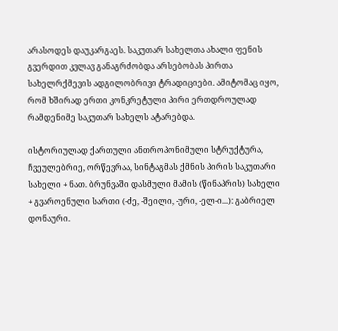არასოდეს დაუკარგაეს. საკუთარ სახელთა ახალი ფენის გვერდით კვლავ განაგრძობდა არსებობას პირთა სახელრქმევის ადგილობრივი ტრადიციები. ამიტომაც იყო, რომ ხშირად ერთი კონკრეტული პირი ერთდროულად რამდენიმე საკუთარ სახელს ატარებდა.

ისტორიულად ქართული ანთროპონიმული სტრუქტურა, ჩვეულებრიე, ორწევრაა, სინტაგმას ქმნის პირის საკუთარი სახელი + ნათ. ბრუნვაში დასმული მამის (წინაპრის) სახელი + გვაროენული სართი (-ძე, -შეილი, -ური, -ელ-ი...): გაბრიელ დონაური.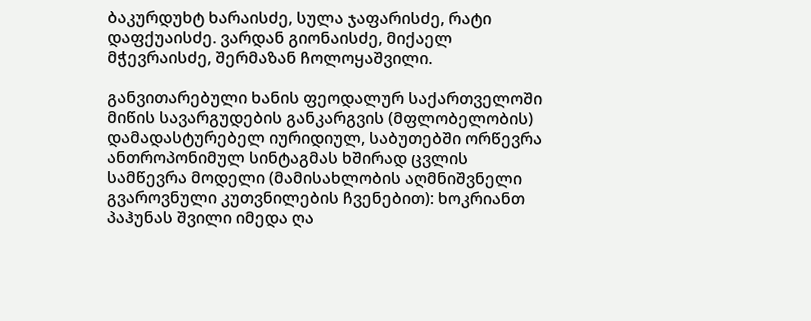ბაკურდუხტ ხარაისძე, სულა ჯაფარისძე, რატი დაფქუაისძე. ვარდან გიონაისძე, მიქაელ მჭევრაისძე, შერმაზან ჩოლოყაშვილი.

განვითარებული ხანის ფეოდალურ საქართველოში მიწის სავარგუდების განკარგვის (მფლობელობის) დამადასტურებელ იურიდიულ, საბუთებში ორწევრა ანთროპონიმულ სინტაგმას ხშირად ცვლის სამწევრა მოდელი (მამისახლობის აღმნიშვნელი გვაროვნული კუთვნილების ჩვენებით): ხოკრიანთ პაჰუნას შვილი იმედა ღა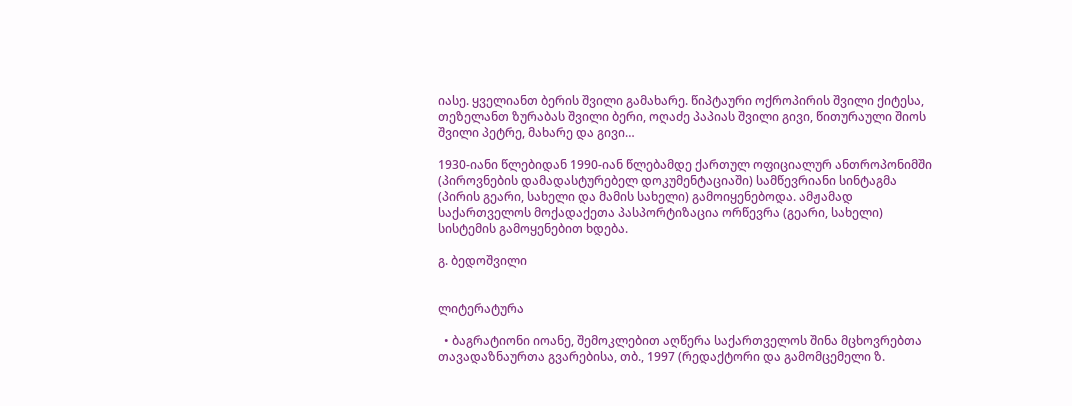იასე. ყველიანთ ბერის შვილი გამახარე. წიპტაური ოქროპირის შვილი ქიტესა, თეზელანთ ზურაბას შვილი ბერი, ოღაძე პაპიას შვილი გივი, წითურაული შიოს შვილი პეტრე, მახარე და გივი…

1930-იანი წლებიდან 1990-იან წლებამდე ქართულ ოფიციალურ ანთროპონიმში (პიროვნების დამადასტურებელ დოკუმენტაციაში) სამწევრიანი სინტაგმა (პირის გეარი, სახელი და მამის სახელი) გამოიყენებოდა. ამჟამად საქართველოს მოქადაქეთა პასპორტიზაცია ორწევრა (გეარი, სახელი) სისტემის გამოყენებით ხდება.

გ. ბედოშვილი


ლიტერატურა

  • ბაგრატიონი იოანე, შემოკლებით აღწერა საქართველოს შინა მცხოვრებთა თავადაზნაურთა გვარებისა, თბ., 1997 (რედაქტორი და გამომცემელი ზ.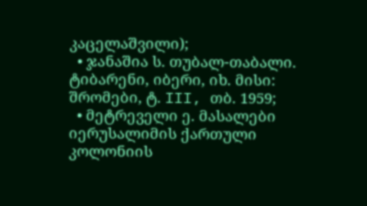კაცელაშვილი);
  • ჯანაშია ს. თუბალ-თაბალი. ტიბარენი, იბერი, იხ. მისი: შრომები, ტ. III, თბ. 1959;
  • მეტრეველი ე. მასალები იერუსალიმის ქართული კოლონიის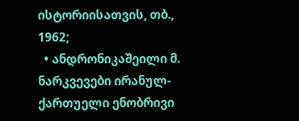ისტორიისათვის, თბ., 1962;
  • ანდრონიკაშეილი მ. ნარკვევები ირანულ-ქართუელი ენობრივი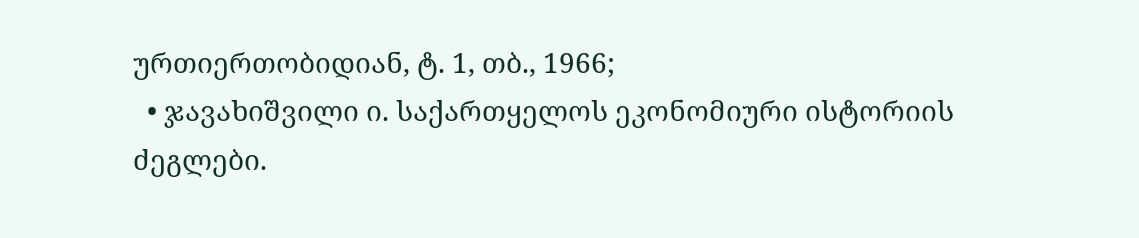ურთიერთობიდიან, ტ. 1, თბ., 1966;
  • ჯავახიშვილი ი. საქართყელოს ეკონომიური ისტორიის ძეგლები.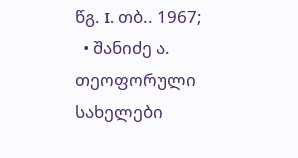წგ. I. თბ.. 1967;
  • შანიძე ა. თეოფორული სახელები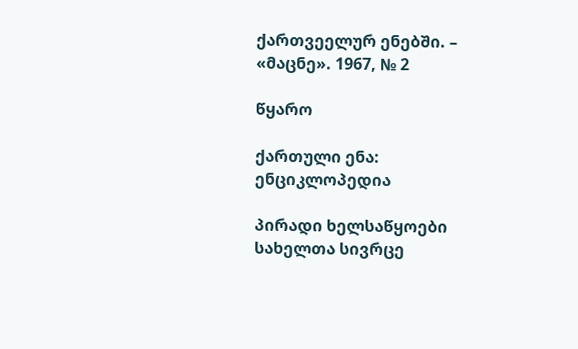ქართვეელურ ენებში. – «მაცნე». 1967, № 2

წყარო

ქართული ენა: ენციკლოპედია

პირადი ხელსაწყოები
სახელთა სივრცე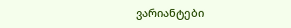ვარიანტები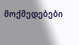მოქმედებები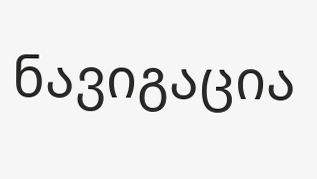ნავიგაცია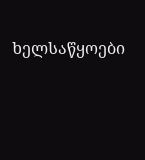ხელსაწყოები